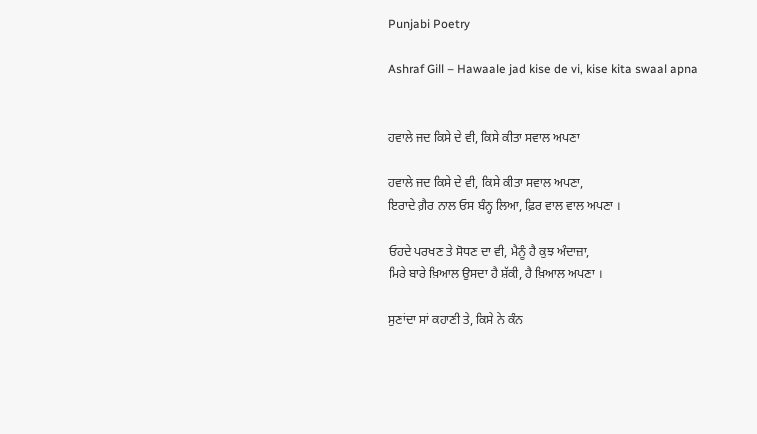Punjabi Poetry

Ashraf Gill – Hawaale jad kise de vi, kise kita swaal apna


ਹਵਾਲੇ ਜਦ ਕਿਸੇ ਦੇ ਵੀ, ਕਿਸੇ ਕੀਤਾ ਸਵਾਲ ਅਪਣਾ

ਹਵਾਲੇ ਜਦ ਕਿਸੇ ਦੇ ਵੀ, ਕਿਸੇ ਕੀਤਾ ਸਵਾਲ ਅਪਣਾ,
ਇਰਾਦੇ ਗ਼ੈਰ ਨਾਲ ਓਸ ਬੰਨ੍ਹ ਲਿਆ, ਫ਼ਿਰ ਵਾਲ ਵਾਲ ਅਪਣਾ ।

ਓਹਦੇ ਪਰਖਣ ਤੇ ਸੋਧਣ ਦਾ ਵੀ, ਮੈਨੂੰ ਹੈ ਕੁਝ ਅੰਦਾਜ਼ਾ,
ਮਿਰੇ ਬਾਰੇ ਖ਼ਿਆਲ ਉਸਦਾ ਹੈ ਸ਼ੱਕੀ, ਹੈ ਖ਼ਿਆਲ ਅਪਣਾ ।

ਸੁਣਾਂਦਾ ਸਾਂ ਕਹਾਣੀ ਤੇ, ਕਿਸੇ ਨੇ ਕੰਨ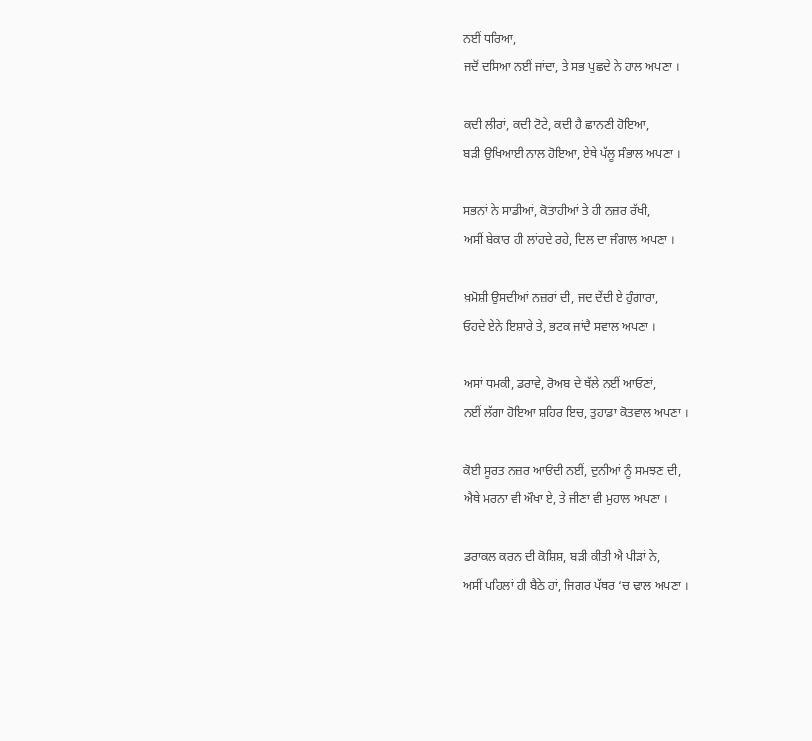ਨਈਂ ਧਰਿਆ,
ਜਦੋਂ ਦਸਿਆ ਨਈਂ ਜਾਂਦਾ, ਤੇ ਸਭ ਪੁਛਦੇ ਨੇ ਹਾਲ ਅਪਣਾ ।

ਕਦੀ ਲੀਰਾਂ, ਕਦੀ ਟੋਟੇ, ਕਦੀ ਹੈ ਛਾਨਣੀ ਹੋਇਆ,
ਬੜੀ ਉਖਿਆਈ ਨਾਲ ਹੋਇਆ, ਏਥੇ ਪੱਲੂ ਸੰਭਾਲ ਅਪਣਾ ।

ਸਭਨਾਂ ਨੇ ਸਾਡੀਆਂ, ਕੋਤਾਹੀਆਂ ਤੇ ਹੀ ਨਜ਼ਰ ਰੱਖੀ,
ਅਸੀਂ ਬੇਕਾਰ ਹੀ ਲਾਂਹਦੇ ਰਹੇ, ਦਿਲ ਦਾ ਜੰਗਾਲ ਅਪਣਾ ।

ਖ਼ਮੋਸ਼ੀ ਉਸਦੀਆਂ ਨਜ਼ਰਾਂ ਦੀ, ਜਦ ਦੇਂਦੀ ਏ ਹੁੰਗਾਰਾ,
ਓਹਦੇ ਏਨੇ ਇਸ਼ਾਰੇ ਤੇ, ਭਟਕ ਜਾਂਦੈ ਸਵਾਲ ਅਪਣਾ ।

ਅਸਾਂ ਧਮਕੀ, ਡਰਾਵੇ, ਰੋਅਬ ਦੇ ਥੱਲੇ ਨਈਂ ਆਓਣਾਂ,
ਨਈਂ ਲੱਗਾ ਹੋਇਆ ਸ਼ਹਿਰ ਇਚ, ਤੁਹਾਡਾ ਕੋਤਵਾਲ ਅਪਣਾ ।

ਕੋਈ ਸੂਰਤ ਨਜ਼ਰ ਆਓਂਦੀ ਨਈਂ, ਦੁਨੀਆਂ ਨੂੰ ਸਮਝਣ ਦੀ,
ਐਥੇ ਮਰਨਾ ਵੀ ਔਖਾ ਏ, ਤੇ ਜੀਣਾ ਵੀ ਮੁਹਾਲ ਅਪਣਾ ।

ਡਰਾਕਲ ਕਰਨ ਦੀ ਕੋਸ਼ਿਸ਼, ਬੜੀ ਕੀਤੀ ਐ ਪੀੜਾਂ ਨੇ,
ਅਸੀਂ ਪਹਿਲਾਂ ਹੀ ਬੈਠੇ ਹਾਂ, ਜਿਗਰ ਪੱਥਰ ‘ਚ ਢਾਲ ਅਪਣਾ ।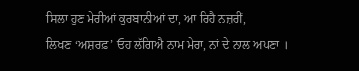ਸਿਲਾ ਹੁਣ ਮੇਰੀਆਂ ਕੁਰਬਾਨੀਆਂ ਦਾ, ਆ ਰਿਹੈ ਨਜ਼ਰੀਂ,
ਲਿਖਣ ‘ਅਸ਼ਰਫ਼’ ਓਹ ਲੱਗਿਐ ਨਾਮ ਮੇਰਾ, ਨਾਂ ਦੇ ਨਾਲ ਅਪਣਾ ।